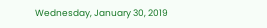Wednesday, January 30, 2019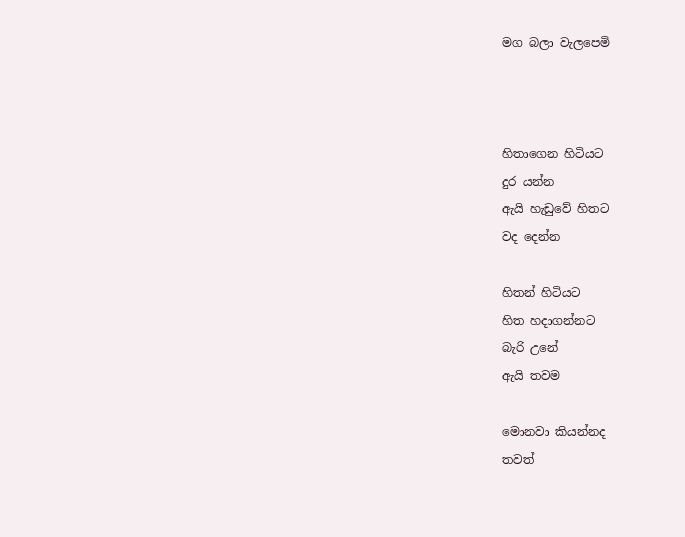මග බලා වැලපෙමි



හිතාගෙන හිටියට
දුර යන්න
ඇයි හැඩුවේ හිතට
වද දෙන්න

හිතන් හිටියට
හිත හදාගන්නට
බැරි උනේ
ඇයි තවම

මොනවා කියන්නද
තවත්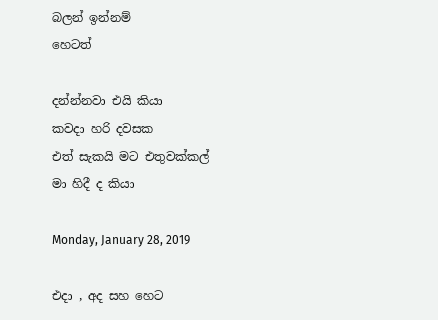බලන් ඉන්නම්
හෙටත්

දන්න්නවා එයි කියා
කවදා හරි දවසක
එත් සැකයි මට එතුවක්කල්
මා හිදී ද කියා

Monday, January 28, 2019

එදා , අද සහ හෙට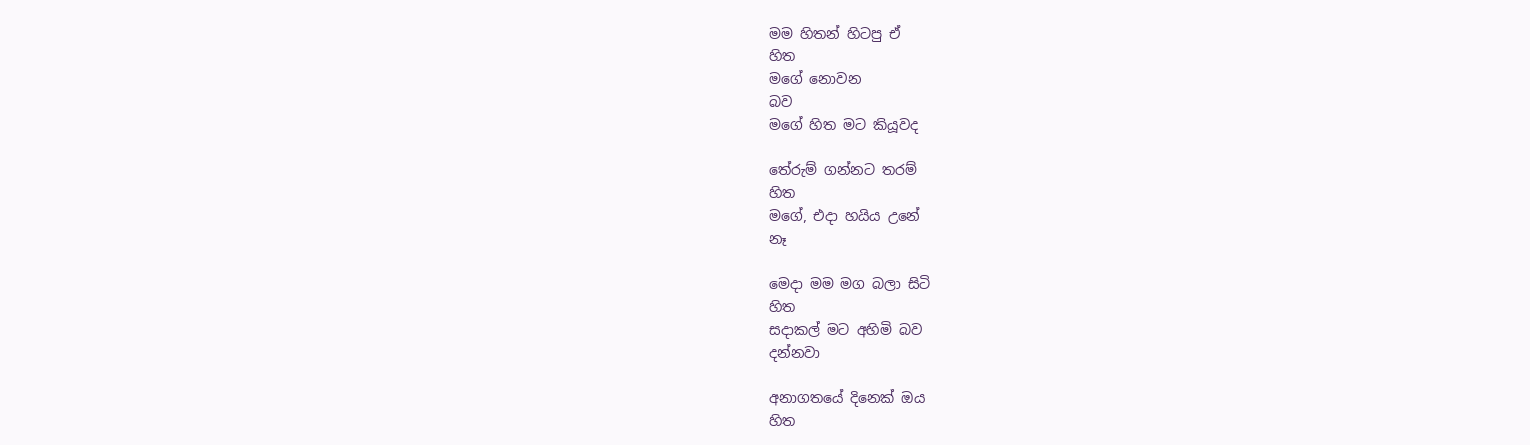මම හිතන් හිටපු ඒ
හිත
මගේ නොවන
බව
මගේ හිත මට කියූවද

තේරුම් ගන්නට තරම්
හිත
මගේ, එදා හයිය උනේ
නෑ

මෙදා මම මග බලා සිටි
හිත
සදාකල් මට අහිමි බව
දන්නවා

අනාගතයේ දිනෙක් ඔය
හිත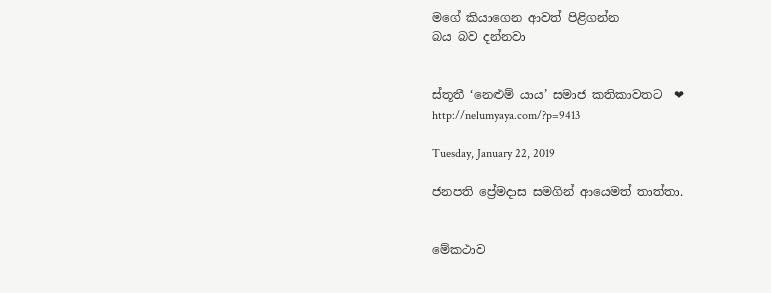මගේ කියාගෙන ආවත් පිළිගන්න
බය බව දන්නවා


ස්තූතී ‘නෙළුම් යාය’ සමාජ කතිකාවතට  ❤
http://nelumyaya.com/?p=9413

Tuesday, January 22, 2019

ජනපති ප්‍රේමදාස සමගින් ආයෙමත් තාත්තා.


මේකථාව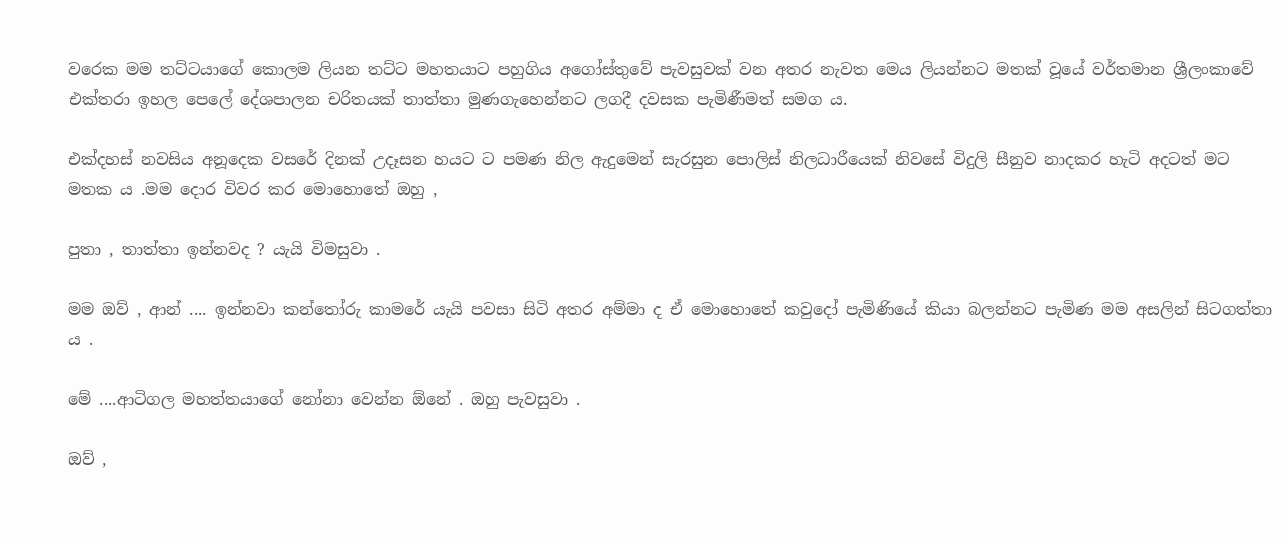වරෙක මම තට්ටයාගේ කොලම ලියන තට්ට මහතයාට පහුගිය අගෝස්තුවේ පැවසුවක් වන අතර නැවත මෙය ලියන්නට මතක් වූයේ වර්තමාන ශ්‍රීලංකාවේ එක්තරා ඉහල පෙලේ දේශපාලන චරිතයක් තාත්තා මුණගැහෙන්නට ලගදී දවසක පැමිණීමත් සමග ය.

එක්දහස් නවසිය අනූදෙක වසරේ දිනක් උදෑසන හයට ට පමණ නිල ඇදුමෙන් සැරසුන පොලිස් නිලධාරීයෙක් නිවසේ විදුලි සීනුව නාදකර හැටි අදටත් මට මතක ය .මම දොර විවර කර මොහොතේ ඔහු ,

පුතා , තාත්තා ඉන්නවද ? යැයි විමසුවා .

මම ඔව් , ආන් .... ඉන්නවා කන්තෝරු කාමරේ යැයි පවසා සිටි අතර අම්මා ද ඒ මොහොතේ කවුදෝ පැමිණියේ කියා බලන්නට පැමිණ මම අසලින් සිටගත්තා ය .

මේ ....ආටිගල මහත්තයාගේ නෝනා වෙන්න ඕනේ . ඔහු පැවසුවා .

ඔව් ,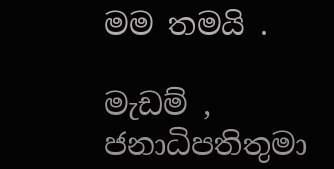මම තමයි .

මැඩම් , ජනාධිපතිතුමා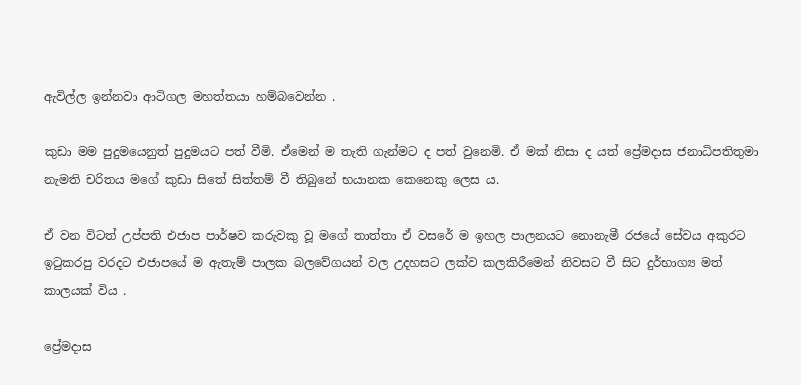ඇවිල්ල ඉන්නවා ආටිගල මහත්තයා හම්බවෙන්න .

කුඩා මම පුදුමයෙනුත් පුදුමයට පත් වීමි. ඒමෙන් ම තැති ගැන්මට ද පත් වුනෙමි. ඒ මක් නිසා ද යත් ප්‍රේමදාස ජනාධිපතිතුමා නැමති චරිතය මගේ කුඩා සිතේ සිත්තම් වී තිබුනේ භයානක කෙනෙකු ලෙස ය.

ඒ වන විටත් උප්පති එජාප පාර්ෂව කරුවකු වූ මගේ තාත්තා ඒ වසරේ ම ඉහල පාලනයට නොනැමී රජයේ සේවය අකුරට ඉටුකරපු වරදට එජාපයේ ම ඇතැම් පාලක බලවේගයන් වල උදහසට ලක්ව කලකිරීමෙන් නිවසට වී සිට දුර්භාග්‍ය මත් කාලයක් විය .

ප්‍රේමදාස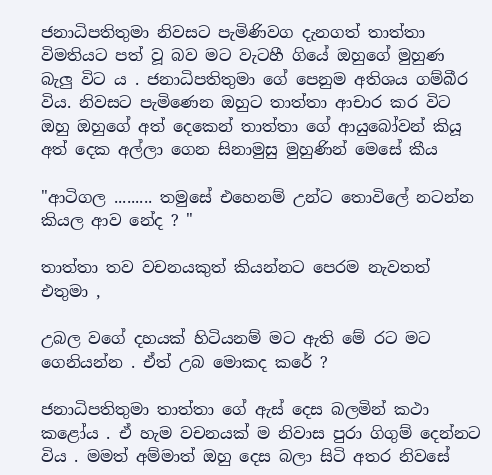ජනාධිපතිතුමා නිවසට පැමිණිවග දැනගත් තාත්තා විමතියට පත් වූ බව මට වැටහී ගියේ ඔහුගේ මුහුණ බැලු විට ය . ජනාධිපතිතුමා ගේ පෙනුම අතිශය ගම්බීර විය. නිවසට පැමිණෙන ඔහුට තාත්තා ආචාර කර විට ඔහු ඔහුගේ අත් දෙකෙන් තාත්තා ගේ ආයුබෝවන් කියූ අත් දෙක අල්ලා ගෙන සිනාමුසු මුහුණින් මෙසේ කීය

"ආටිගල ......... තමුසේ එහෙනම් උන්ට තොවිලේ නටන්න කියල ආව නේද ? "

තාත්තා තව වචනයකුත් කියන්නට පෙරම නැවතත් එතුමා ,

උබල වගේ දහයක් හිටියනම් මට ඇති මේ රට මට ගෙනියන්න . ඒත් උබ මොකද කරේ ?

ජනාධිපතිතුමා තාත්තා ගේ ඇස් දෙස බලමින් කථා කළෝය . ඒ හැම වචනයක් ම නිවාස පුරා ගිගුම් දෙන්නට විය . මමත් අම්මාත් ඔහු දෙස බලා සිටි අතර නිවසේ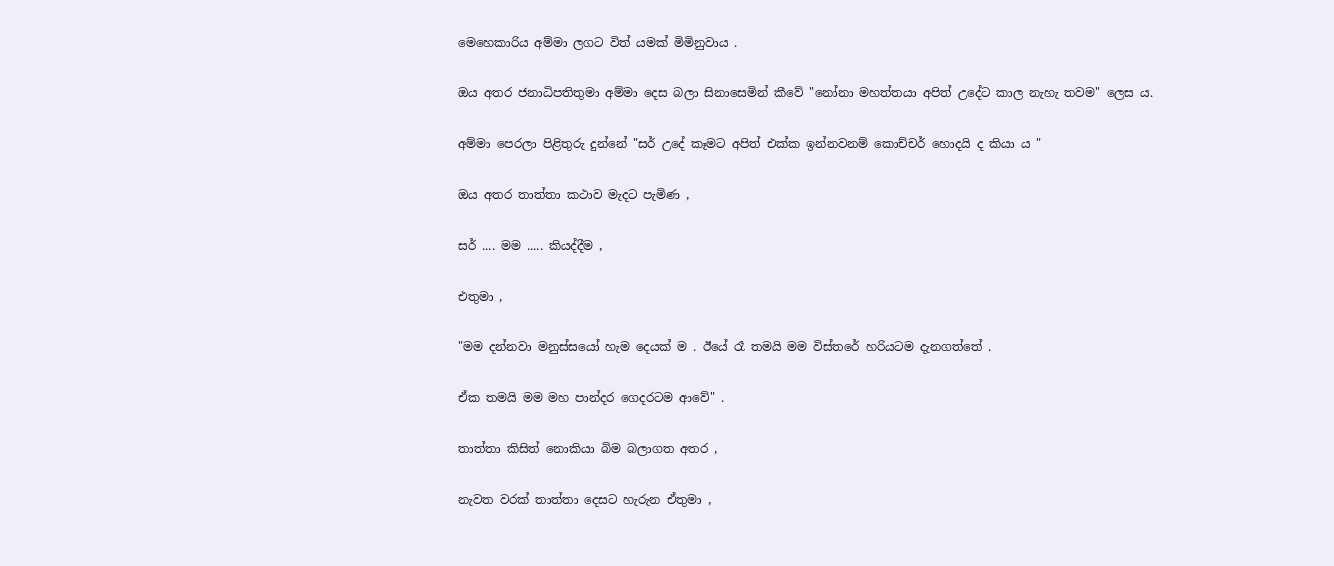මෙහෙකාරිය අම්මා ලගට විත් යමක් මිමිනුවාය .

ඔය අතර ජනාධිපතිතුමා අම්මා දෙස බලා සිනාසෙමින් කීවේ "නෝනා මහත්තයා අපිත් උදේට කාල නැහැ තවම" ලෙස ය.

අම්මා පෙරලා පිළිතුරු දුන්නේ "සර් උදේ කෑමට අපිත් එක්ක ඉන්නවනම් කොච්චර් හොදයි ද කියා ය "

ඔය අතර තාත්තා කථාව මැදට පැමිණ ,

සර් .... මම ..... කියද්දීම ,

එතුමා ,

"මම දන්නවා මනුස්සයෝ හැම දෙයක් ම . ඊයේ රෑ තමයි මම විස්තරේ හරියටම දැනගත්තේ .

ඒක තමයි මම මහ පාන්දර ගෙදරටම ආවේ" .

තාත්තා කිසිත් නොකියා බිම බලාගත අතර ,

නැවත වරක් තාත්තා දෙසට හැරුන ඒතුමා ,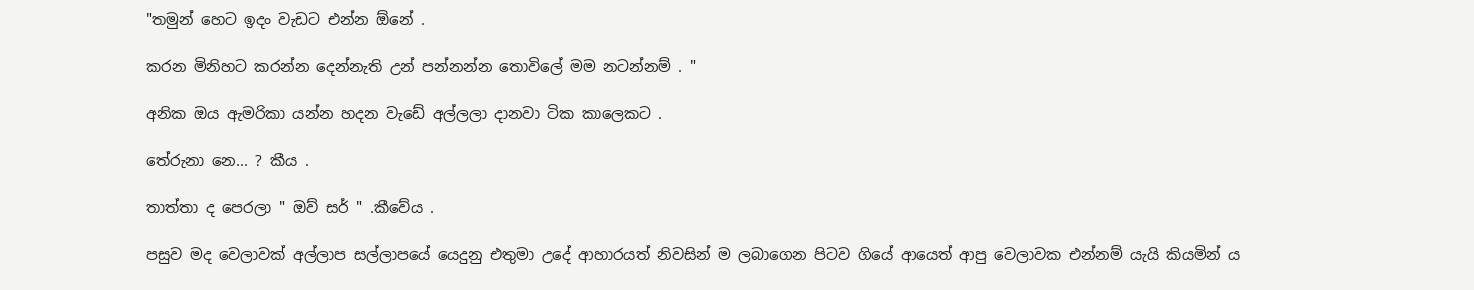"තමුන් හෙට ඉදං වැඩට එන්න ඕනේ .

කරන මිනිහට කරන්න දෙන්නැති උන් පන්නන්න තොවිලේ මම නටන්නම් . "

අනික ඔය ඇමරිකා යන්න හදන වැඩේ අල්ලලා දානවා ටික කාලෙකට .

තේරුනා නෙ... ? කීය .

තාත්තා ද පෙරලා " ඔව් සර් " .කීවේය .

පසුව මද වෙලාවක් අල්ලාප සල්ලාපයේ යෙදුනු එතුමා උදේ ආහාරයත් නිවසින් ම ලබාගෙන පිටව ගියේ ආයෙත් ආපු වෙලාවක එන්නම් යැයි කියමින් ය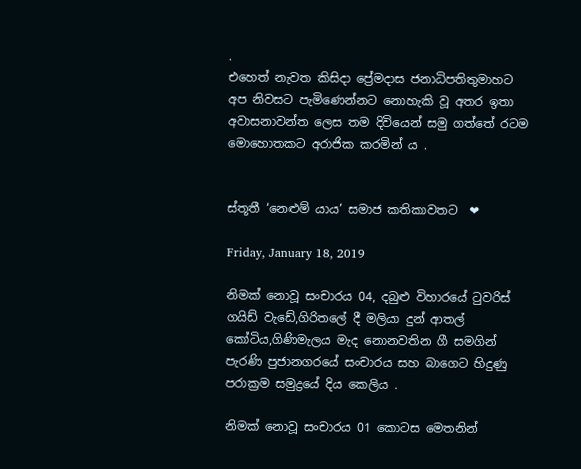.
එහෙත් නැවත කිසිදා ප්‍රේමදාස ජනාධිපතිතුමාහට අප නිවසට පැමිණෙන්නට නොහැකි වූ අතර ඉතා අවාසනාවන්ත ලෙස තම දිවියෙන් සමු ගත්තේ රටම  මොහොතකට අරාජික කරමින් ය .


ස්තූතී ‘නෙළුම් යාය’ සමාජ කතිකාවතට  ❤

Friday, January 18, 2019

නිමක් නොවූ සංචාරය 04, දබුළු විහාරයේ ටුවරිස් ගයිඩ් වැඩේ,ගිරිතලේ දී මලියා දුන් ආතල් කෝටිය,ගිණිමැලය මැද නොනවතින ගී සමගින් පැරණි පුජානගරයේ සංචාරය සහ බාගෙට හිදුණු පරාක්‍රම සමුද්‍රයේ දිය කෙලිය .

නිමක් නොවූ සංචාරය 01 කොටස මෙතනින්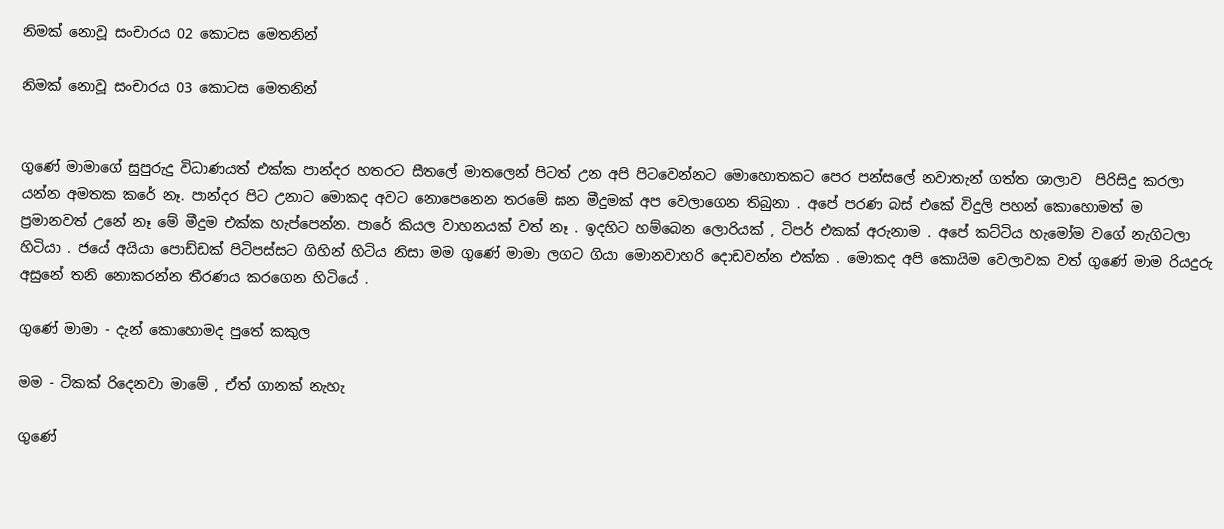නිමක් නොවූ සංචාරය 02 කොටස මෙතනින්

නිමක් නොවූ සංචාරය 03 කොටස මෙතනින්


ගුණේ මාමාගේ සුපුරුදු විධාණයත් එක්ක පාන්දර හතරට සීතලේ මාතලෙන් පිටත් උන අපි පිටවෙන්නට මොහොතකට පෙර පන්සලේ නවාතැන් ගත්ත ශාලාව  පිරිසිදු කරලා යන්න අමතක කරේ නෑ. පාන්දර පිට උනාට මොකද අවට නොපෙනෙන තරමේ ඝන මීදුමක් අප වෙලාගෙන තිබුනා . අපේ පරණ බස් එකේ විදුලි පහන් කොහොමත් ම ප්‍රමානවත් උනේ නෑ මේ මීදුම එක්ක හැප්පෙන්න. පාරේ කියල වාහනයක් වත් නෑ . ඉදහිට හම්බෙන ලොරියක් , ටිපර් එකක් අරුනාම . අපේ කට්ටිය හැමෝම වගේ නැගිටලා හිටියා . ජයේ අයියා පොඩ්ඩක් පිටිපස්සට ගිහින් හිටිය නිසා මම ගුණේ මාමා ලගට ගියා මොනවාහරි දොඩවන්න එක්ක . මොකද අපි කොයිම වෙලාවක වත් ගුණේ මාම රියදුරු අසුනේ තනි නොකරන්න තීරණය කරගෙන හිටියේ .

ගුණේ මාමා - දැන් කොහොමද පුතේ කකුල

මම - ටිකක් රිදෙනවා මාමේ , ඒත් ගානක් නැහැ

ගුණේ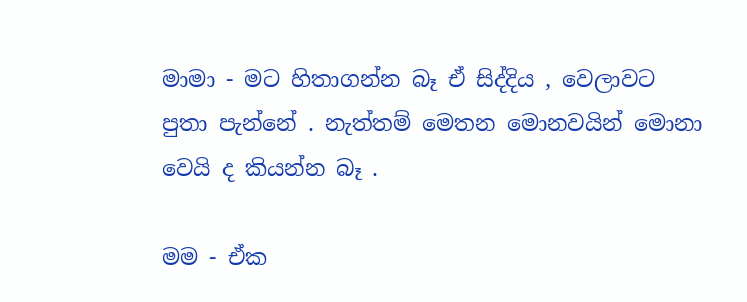මාමා - මට හිතාගන්න බෑ ඒ සිද්දිය , වෙලාවට පුතා පැන්නේ . නැත්තම් මෙතන මොනවයින් මොනා වෙයි ද කියන්න බෑ .

මම - ඒක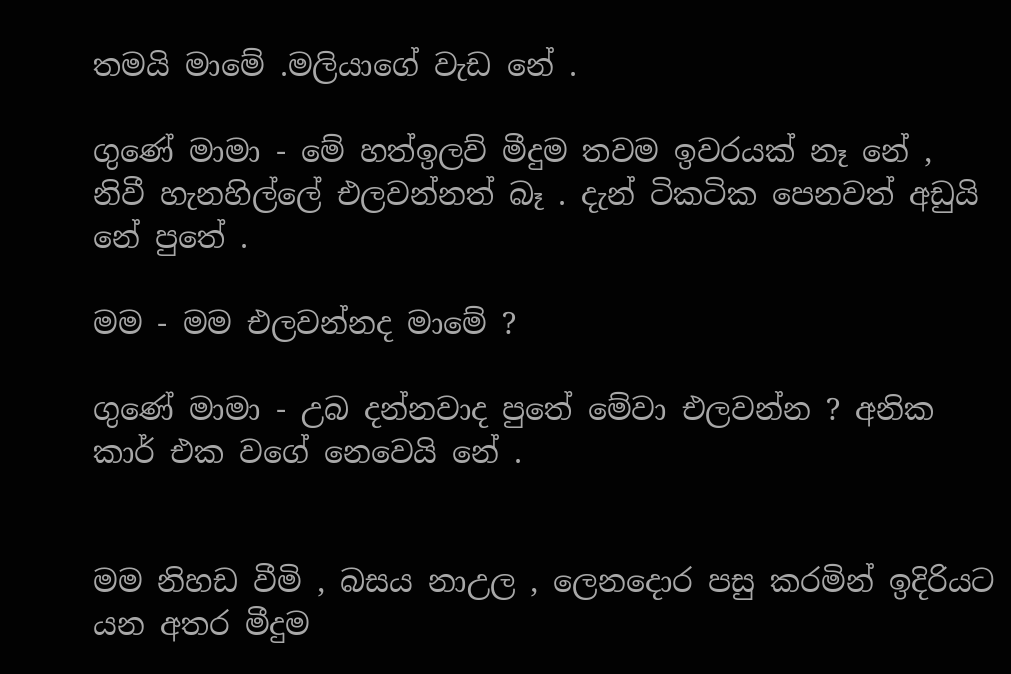තමයි මාමේ .මලියාගේ වැඩ නේ .

ගුණේ මාමා - මේ හත්ඉලව් මීදුම තවම ඉවරයක් නෑ නේ , නිවී හැනහිල්ලේ එලවන්නත් බෑ . දැන් ටිකටික පෙනවත් අඩුයි නේ පුතේ .

මම - මම එලවන්නද මාමේ ?

ගුණේ මාමා - උබ දන්නවාද පුතේ මේවා එලවන්න ? අනික කාර් එක වගේ නෙවෙයි නේ .


මම නිහඩ වීමි , බසය නාඋල , ලෙනදොර පසු කරමින් ඉදිරියට යන අතර මීදුම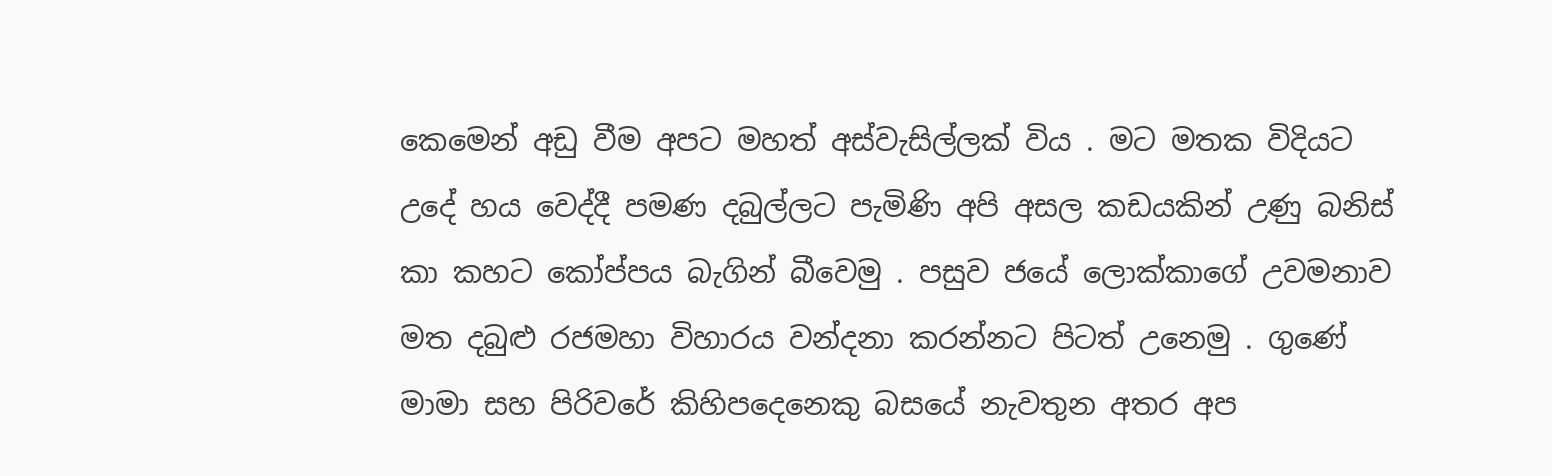කෙමෙන් අඩු වීම අපට මහත් අස්වැසිල්ලක් විය . මට මතක විදියට උදේ හය වෙද්දී පමණ දබුල්ලට පැමිණි අපි අසල කඩයකින් උණු බනිස් කා කහට කෝප්පය බැගින් බීවෙමු . පසුව ජයේ ලොක්කාගේ උවමනාව මත දබුළු රජමහා විහාරය වන්දනා කරන්නට පිටත් උනෙමු . ගුණේ මාමා සහ පිරිවරේ කිහිපදෙනෙකු බසයේ නැවතුන අතර අප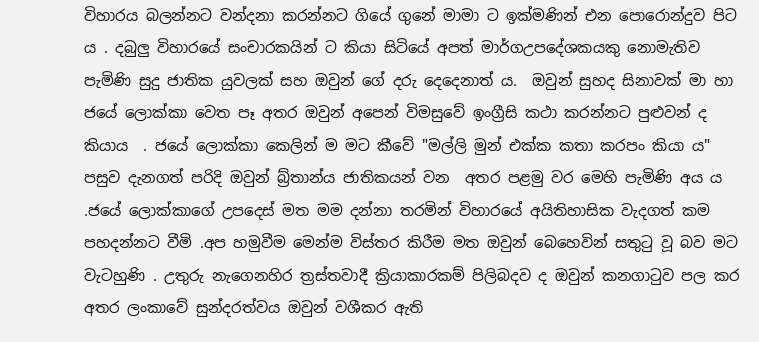විහාරය බලන්නට වන්දනා කරන්නට ගියේ ගුනේ මාමා ට ඉක්මණින් එන පොරොන්දුව පිට ය . දබුලු විහාරයේ සංචාරකයින් ට කියා සිටියේ අපත් මාර්ගඋපදේශකයකු නොමැතිව පැමිණි සුදු ජාතික යුවලක් සහ ඔවුන් ගේ දරු දෙදෙනාත් ය.  ඔවුන් සුහද සිනාවක් මා හා ජයේ ලොක්කා වෙත පෑ අතර ඔවුන් අපෙන් විමසුවේ ඉංග්‍රීසි කථා කරන්නට පුළුවන් ද කියාය  . ජයේ ලොක්කා කෙලින් ම මට කීවේ "මල්ලි මුන් එක්ක කතා කරපං කියා ය" පසුව දැනගත් පරිදි ඔවුන් බ්‍ර්තාන්ය ජාතිකයන් වන  අතර පළමු වර මෙහි පැමිණි අය ය .ජයේ ලොක්කාගේ උපදෙස් මත මම දන්නා තරමින් විහාරයේ අයිතිහාසික වැදගත් කම පහදන්නට වීමි .අප හමුවීම මෙන්ම විස්තර කිරීම මත ඔවුන් බෙහෙවින් සතුටු වූ බව මට වැටහුණි . උතුරු නැගෙනහිර ත්‍රස්තවාදී ක්‍රියාකාරකම් පිලිබදව ද ඔවුන් කනගාටුව පල කර අතර ලංකාවේ සුන්දරත්වය ඔවුන් වශීකර ඇති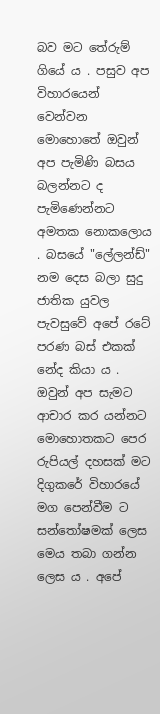බව මට තේරුම් ගියේ ය . පසුව අප විහාරයෙන් වෙන්වන මොහොතේ ඔවුන් අප පැමිණි බසය බලන්නට ද පැමිණෙන්නට අමතක නොකලොය . බසයේ "ලේලන්ඩ්" නම දෙස බලා සුදු ජාතික යුවල පැවසුවේ අපේ රටේ පරණ බස් එකක් නේද කියා ය . ඔවුන් අප සැමට ආචාර කර යන්නට මොහොතකට පෙර රුපියල් දහසක් මට දිගුකරේ විහාරයේ මග පෙන්වීම ට  සන්තෝෂමක් ලෙස මෙය තබා ගන්න ලෙස ය . අපේ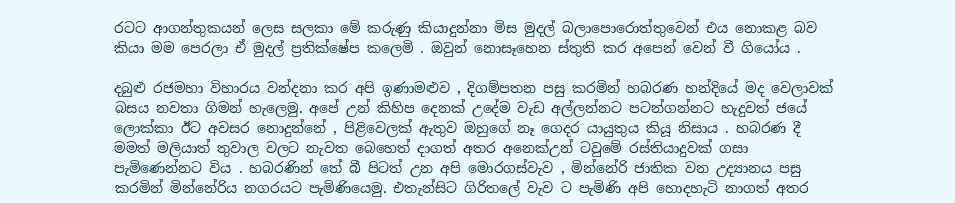රටට ආගන්තුකයන් ලෙස සලකා මේ කරුණු කියාදුන්නා මිස මුදල් බලාපොරොත්තුවෙන් එය නොකළ බව කියා මම පෙරලා ඒ මුදල් ප්‍රතික්ෂේප කලෙමි . ඔවුන් නොසෑහෙන ස්තුති කර අපෙන් වෙන් වී ගියෝය .

දබුළු රජමහා විහාරය වන්දනා කර අපි ඉණාමළුව , දිගම්පතන පසු කරමින් හබරණ හන්දියේ මද වෙලාවක් බසය නවතා ගිමන් හැලෙමු. අපේ උන් කිහිප දෙනක් උදේම වැඩ අල්ලන්නට පටන්ගන්නට හැදුවත් ජයේ ලොක්කා ඊට අවසර නොදුන්නේ , පිළිවෙලක් ඇතුව ඔහුගේ නෑ ගෙදර යායුතුය කියූ නිසාය . හබරණ දී මමත් මලියාත් තුවාල වලට නැවත බෙහෙත් දාගත් අතර අනෙක්උන් ටවුමේ රස්තියාදුවක් ගසා පැමිණෙන්නට විය . හබරණින් තේ බී පිටත් උන අපි මොරගස්වැව , මින්නේරි ජාතික වන උද්‍යානය පසු කරමින් මින්නේරිය නගරයට පැමිණියෙමු. එතැන්සිට ගිරිතලේ වැව ට පැමිණි අපි හොදහැටි නාගත් අතර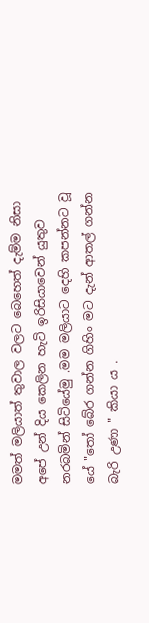මමත් මලියාත් තුවාල වලට බෙහෙත් දැම්ම නිසා අපේ උන් දිය කෙලින හැටි ඉරිසියාවෙන් යුතුව නරබමින් සිටියේමු .මම මලියාට දෙහි කපන්නට වූ යේ "තෝ බේර ගන්න ගිහිං මට දැන් ආතල් ගන්න බැරි උණා " කියා ය .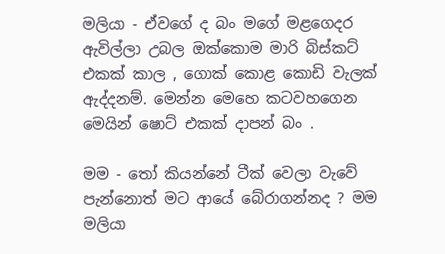මලියා - ඒවගේ ද බං මගේ මළගෙදර ඇවිල්ලා උබල ඔක්කොම මාරි බිස්කට් එකක් කාල , ගොක් කොළ කොඩි වැලක් ඇද්දනම්. මෙන්න මෙහෙ කටවහගෙන මෙයින් ෂොට් එකක් දාපන් බං .

මම - තෝ කියන්නේ ටීක් වෙලා වැවේ පැන්නොත් මට ආයේ බේරාගන්නද ? මම මලියා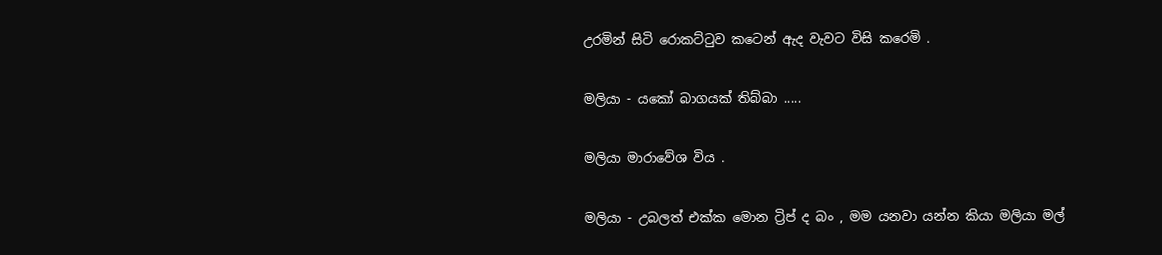උරමින් සිටි රොකට්ටුව කටෙන් ඇද වැවට විසි කරෙමි .

මලියා - යකෝ බාගයක් තිබ්බා .....

මලියා මාරාවේශ විය .

මලියා - උබලත් එක්ක මොන ට්‍රිප් ද බං , මම යනවා යන්න කියා මලියා මල්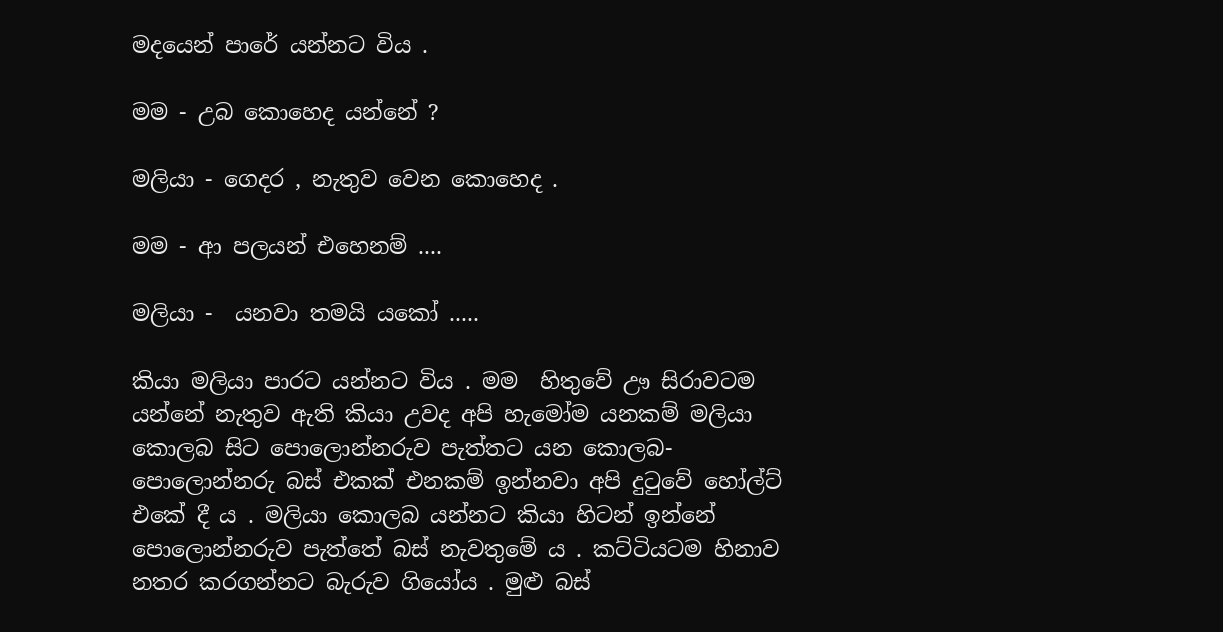මදයෙන් පාරේ යන්නට විය .

මම - උබ කොහෙද යන්නේ ?

මලියා - ගෙදර , නැතුව වෙන කොහෙද .

මම - ආ පලයන් එහෙනම් ....

මලියා -  යනවා තමයි යකෝ .....

කියා මලියා පාරට යන්නට විය . මම  හිතුවේ ඌ සිරාවටම යන්නේ නැතුව ඇති කියා උවද අපි හැමෝම යනකම් මලියා කොලබ සිට පොලොන්නරුව පැත්තට යන කොලබ-පොලොන්නරු බස් එකක් එනකම් ඉන්නවා අපි දුටුවේ හෝල්ට් එකේ දී ය . මලියා කොලබ යන්නට කියා හිටන් ඉන්නේ පොලොන්නරුව පැත්තේ බස් නැවතුමේ ය . කට්ටියටම හිනාව නතර කරගන්නට බැරුව ගියෝය . මුළු බස්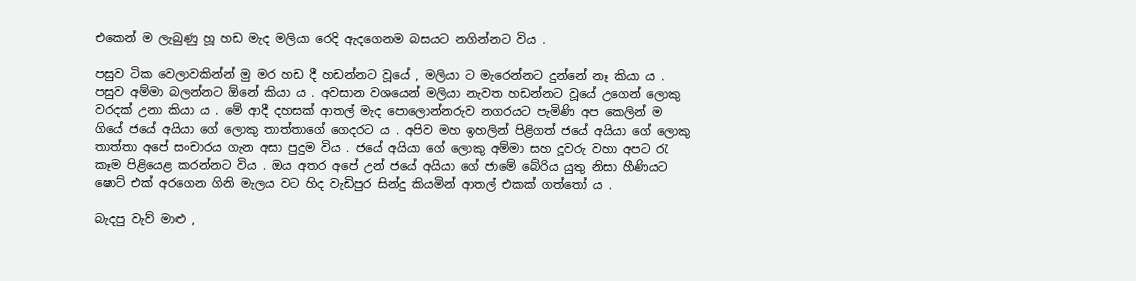එකෙන් ම ලැබුණු හූ හඩ මැද මලියා රෙදි ඇදගෙනම බසයට නගින්නට විය .

පසුව ටික වෙලාවකින්න් මු මර හඩ දී හඩන්නට වූයේ , මලියා ට මැරෙන්නට දුන්නේ නෑ කියා ය . පසුව අම්මා බලන්නට ඕනේ කියා ය . අවසාන වශයෙන් මලියා නැවත හඩන්නට වූයේ උගෙන් ලොකු වරදක් උනා කියා ය . මේ ආදී දහසක් ආතල් මැද පොලොන්නරුව නගරයට පැමිණි අප කෙලින් ම ගියේ ජයේ අයියා ගේ ලොකු තාත්තාගේ ගෙදරට ය . අපිව මහ ඉහලින් පිළිගත් ජයේ අයියා ගේ ලොකු තාත්තා අපේ සංචාරය ගැන අසා පුදුම විය . ජයේ අයියා ගේ ලොකු අම්මා සහ දූවරු වහා අපට රැ කෑම පිළියෙළ කරන්නට විය . ඔය අතර අපේ උන් ජයේ අයියා ගේ ජාමේ බේරිය යුතු නිසා හීණියට ෂොට් එක් අරගෙන ගිනි මැලය වට හිද වැඩිපුර සින්දු කියමින් ආතල් එකක් ගත්තෝ ය .

බැදපු වැව් මාළු ,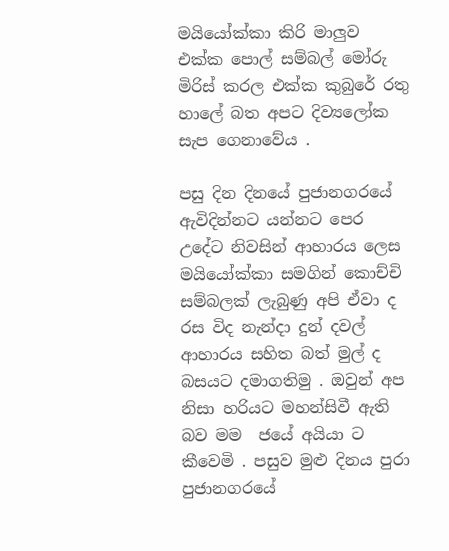මයියෝක්කා කිරි මාලුව එක්ක පොල් සම්බල් මෝරු මිරිස් කරල එක්ක කුබුරේ රතු හාලේ බත අපට දිව්‍යලෝක සැප ගෙනාවේය .

පසු දින දිනයේ පුජානගරයේ ඇවිදින්නට යන්නට පෙර උදේට නිවසින් ආහාරය ලෙස මයියෝක්කා සමගින් කොච්චි සම්බලක් ලැබුණු අපි ඒවා ද රස විද නැන්දා දුන් දවල් ආහාරය සහිත බත් මුල් ද බසයට දමාගතිමු . ඔවුන් අප නිසා හරියට මහන්සිවී ඇති බව මම  ජයේ අයියා ට කීවෙමි . පසුව මුළු දිනය පුරා පුජානගරයේ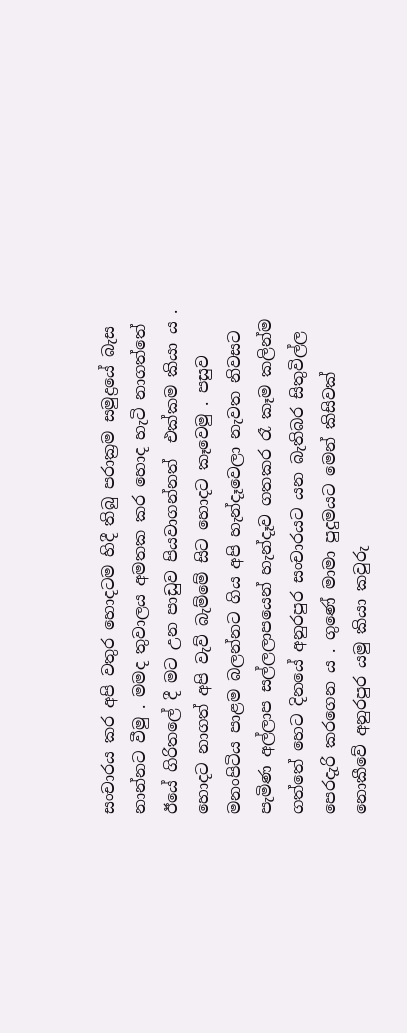සංචාරය කර අපි වතුර හොදටම හිදී තිබු පරාක්‍රම සමුද්‍රයේ බැස නාන්නට වීමු . මමද තුවාලය අමතක කර හොද හැටි නාගත්තේ ඊයේ ගිරිතලේ දී මට උන පාඩුව පියවාගන්නත්  එක්කම කියා ය . හොදට නාගත් අපි වැව් බැම්මේ සිට හොදට කෑවෙමු . පසුව මනංපිටිය පාළම බලන්නට ගිය අපි හැන්දෑවෙලා නැවත නිවසට පැමිණ අල්ලාප සල්ලලාපයෙන් හැන්දෑව ගතකර රෑ කෑම කලින්ම ගත්තේ හෙට දිනයේ අනුරපුර සංචාරයට යන බැතිබර සිතුවිල්ල පෙරදැරි කරගෙන ය . ගුණේ මාමා පුදුමයට මෙන් කිසිවක් නොකීවේ අනුරපුර යමු කියා කවුරු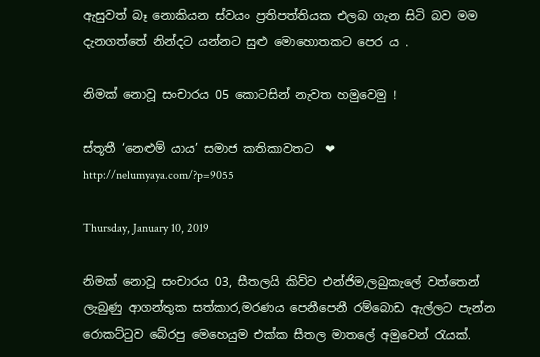ඇසුවත් බෑ නොකියන ස්වයං ප්‍රතිපත්තියක එලබ ගැන සිටි බව මම දැනගත්තේ නින්දට යන්නට සුළු මොහොතකට පෙර ය .

නිමක් නොවූ සංචාරය 05 කොටසින් නැවත හමුවෙමු !

ස්තූතී ‘නෙළුම් යාය’ සමාජ කතිකාවතට  ❤
http://nelumyaya.com/?p=9055

Thursday, January 10, 2019

නිමක් නොවූ සංචාරය 03, සීතලයි කිව්ව එන්ජිම,ලබුකැලේ වත්තෙන් ලැබුණු ආගන්තුක සත්කාර,මරණය පෙනීපෙනී රම්බොඩ ඇල්ලට පැන්න රොකට්ටුව බේරපු මෙහෙයුම එක්ක සීතල මාතලේ අමුවෙන් රැයක්.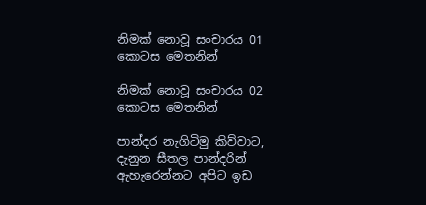නිමක් නොවූ සංචාරය 01 කොටස මෙතනින්

නිමක් නොවූ සංචාරය 02 කොටස මෙතනින්

පාන්දර නැගිටිමු කිව්වාට, දැනුන සීතල පාන්දරින් ඇහැරෙන්නට අපිට ඉඩ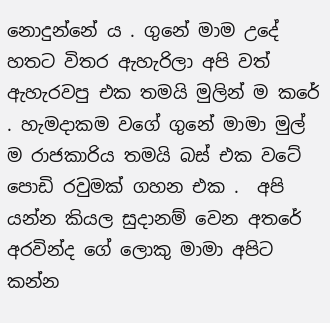නොදුන්නේ ය . ගුනේ මාම උදේ හතට විතර ඇහැරිලා අපි වත් ඇහැරවපු එක තමයි මුලින් ම කරේ . හැමදාකම වගේ ගුනේ මාමා මුල් ම රාජකාරිය තමයි බස් එක වටේ පොඩි රවුමක් ගහන එක .  අපි යන්න කියල සුදානම් වෙන අතරේ අරවින්ද ගේ ලොකු මාමා අපිට කන්න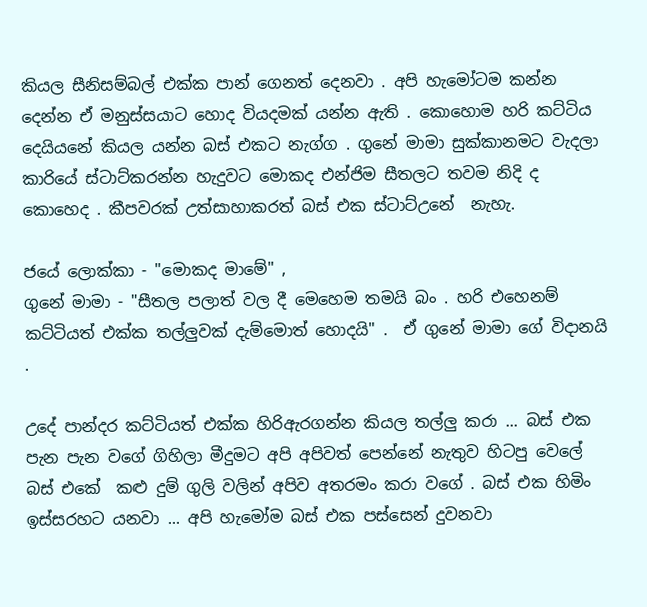කියල සීනිසම්බල් එක්ක පාන් ගෙනත් දෙනවා . අපි හැමෝටම කන්න දෙන්න ඒ මනුස්සයාට හොද වියදමක් යන්න ඇති . කොහොම හරි කට්ටිය දෙයියනේ කියල යන්න බස් එකට නැග්ග . ගුනේ මාමා සුක්කානමට වැදලා කාරියේ ස්ටාට්කරන්න හැදුවට මොකද එන්ජිම සීතලට තවම නිදි ද කොහෙද . කීපවරක් උත්සාහාකරත් බස් එක ස්ටාට්උනේ  නැහැ.

ජයේ ලොක්කා - "මොකද මාමේ" ,
ගුනේ මාමා - "සීතල පලාත් වල දී මෙහෙම තමයි බං . හරි එහෙනම් කට්ටියත් එක්ක තල්ලුවක් දැම්මොත් හොදයි" .  ඒ ගුනේ මාමා ගේ විදානයි .

උදේ පාන්දර කට්ටියත් එක්ක හිරිඇරගන්න කියල තල්ලු කරා ... බස් එක පැන පැන වගේ ගිහිලා මීදුමට අපි අපිවත් පෙන්නේ නැතුව හිටපු වෙලේ බස් එකේ  කළු දුම් ගුලි වලින් අපිව අතරමං කරා වගේ . බස් එක හිමිං ඉස්සරහට යනවා ... අපි හැමෝම බස් එක පස්සෙන් දුවනවා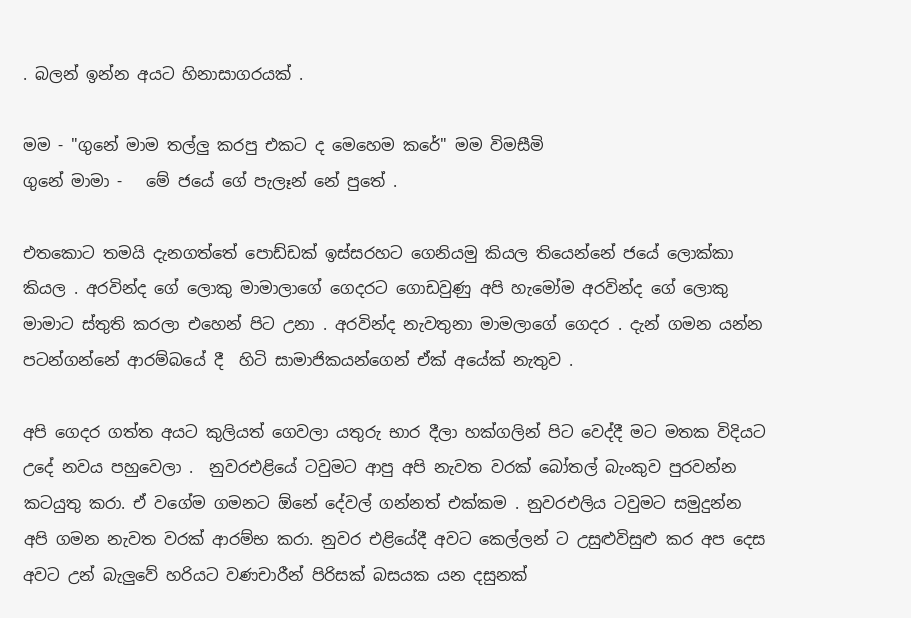. බලන් ඉන්න අයට හිනාසාගරයක් .

මම - "ගුනේ මාම තල්ලු කරපු එකට ද මෙහෙම කරේ" මම විමසීමි
ගුනේ මාමා -   මේ ජයේ ගේ පැලෑන් නේ පුතේ .

එතකොට තමයි දැනගත්තේ පොඩ්ඩක් ඉස්සරහට ගෙනියමු කියල තියෙන්නේ ජයේ ලොක්කා කියල . අරවින්ද ගේ ලොකු මාමාලාගේ ගෙදරට ගොඩවුණු අපි හැමෝම අරවින්ද ගේ ලොකු මාමාට ස්තුති කරලා එහෙන් පිට උනා . අරවින්ද නැවතුනා මාමලාගේ ගෙදර . දැන් ගමන යන්න පටන්ගන්නේ ආරම්බයේ දී  හිටි සාමාජිකයන්ගෙන් ඒක් අයේක් නැතුව .

අපි ගෙදර ගත්ත අයට කුලියත් ගෙවලා යතුරු භාර දීලා හක්ගලින් පිට වෙද්දී මට මතක විදියට උදේ නවය පහුවෙලා .  නුවරඑළියේ ටවුමට ආපු අපි නැවත වරක් බෝතල් බැංකුව පුරවන්න කටයුතු කරා. ඒ වගේම ගමනට ඕනේ දේවල් ගන්නත් එක්කම . නුවරඑලිය ටවුමට සමුදුන්න අපි ගමන නැවත වරක් ආරම්භ කරා. නුවර එළියේදී අවට කෙල්ලන් ට උසුළුවිසුළු කර අප දෙස අවට උන් බැලුවේ හරියට වණචාරීන් පිරිසක් බසයක යන දසුනක්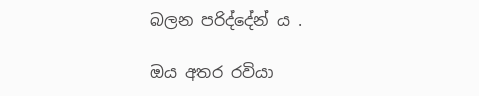බලන පරිද්දේන් ය .

ඔය අතර රවියා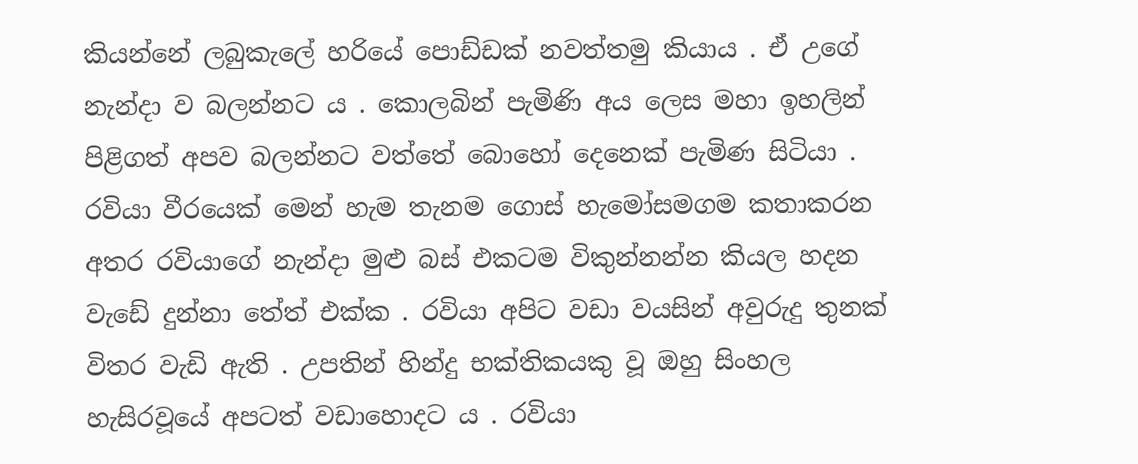කියන්නේ ලබුකැලේ හරියේ පොඩ්ඩක් නවත්තමු කියාය . ඒ උගේ නැන්දා ව බලන්නට ය . කොලබින් පැමිණි අය ලෙස මහා ඉහලින් පිළිගත් අපව බලන්නට වත්තේ බොහෝ දෙනෙක් පැමිණ සිටියා . රවියා වීරයෙක් මෙන් හැම තැනම ගොස් හැමෝසමගම කතාකරන අතර රවියාගේ නැන්දා මුළු බස් එකටම විකුන්නන්න කියල හදන වැඩේ දුන්නා තේත් එක්ක . රවියා අපිට වඩා වයසින් අවුරුදු තුනක් විතර වැඩි ඇති . උපතින් හින්දු භක්තිකයකු වූ ඔහු සිංහල හැසිරවූයේ අපටත් වඩාහොදට ය . රවියා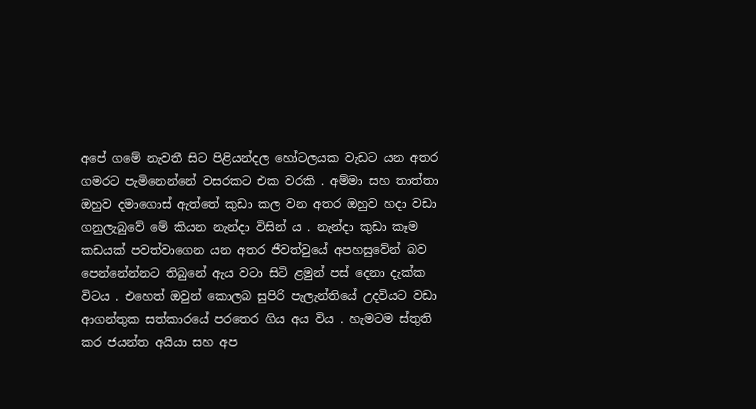අපේ ගමේ නැවතී සිට පිළියන්දල හෝටලයක වැඩට යන අතර ගමරට පැමිනෙන්නේ වසරකට එක වරකි . අම්මා සහ තාත්තා ඔහුව දමාගොස් ඇත්තේ කුඩා කල වන අතර ඔහුව හදා වඩා ගනුලැබුවේ මේ කියන නැන්දා විසින් ය . නැන්දා කුඩා කෑම කඩයක් පවත්වාගෙන යන අතර ජීවත්වුයේ අපහසුවේන් බව පෙන්නේන්නට තිබුනේ ඇය වටා සිටි ළමුන් පස් දෙනා දැක්ක විටය . එහෙත් ඔවුන් කොලබ සුපිරි පැලැන්තියේ උදවියට වඩා ආගන්තුක සත්කාරයේ පරතෙර ගිය අය විය . හැමටම ස්තුති කර ජයන්ත අයියා සහ අප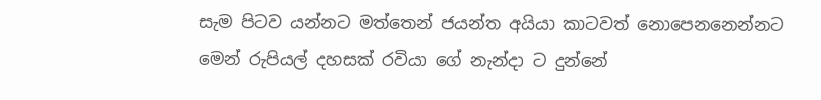සැම පිටව යන්නට මත්තෙන් ජයන්ත අයියා කාටවත් නොපෙනනෙන්නට මෙන් රුපියල් දහසක් රවියා ගේ නැන්දා ට දුන්නේ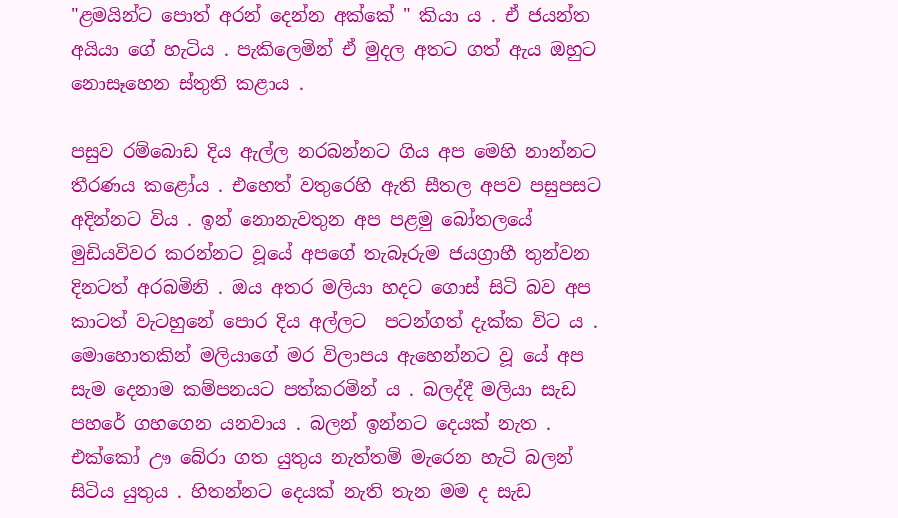"ළමයින්ට පොත් අරන් දෙන්න අක්කේ " කියා ය . ඒ ජයන්ත අයියා ගේ හැටිය . පැකිලෙමින් ඒ මුදල අතට ගත් ඇය ඔහුට නොසෑහෙන ස්තුති කළාය .

පසුව රම්බොඩ දිය ඇල්ල නරබන්නට ගිය අප මෙහි නාන්නට තීරණය කළෝය . එහෙත් වතුරෙහි ඇති සීතල අපව පසුපසට අදින්නට විය . ඉන් නොනැවතුන අප පළමු බෝතලයේ මුඩියවිවර කරන්නට වූයේ අපගේ තැබෑරුම ජයග්‍රාහී තුන්වන දිනටත් අරබමිනි . ඔය අතර මලියා හදට ගොස් සිටි බව අප කාටත් වැටහුනේ පොර දිය අල්ලට  පටන්ගත් දැක්ක විට ය . මොහොතකින් මලියාගේ මර විලාපය ඇහෙන්නට වූ යේ අප සැම දෙනාම කම්පනයට පත්කරමින් ය . බලද්දී මලියා සැඩ පහරේ ගහගෙන යනවාය . බලන් ඉන්නට දෙයක් නැත . එක්කෝ ඌ බේරා ගත යුතුය නැත්තම් මැරෙන හැටි බලන් සිටිය යුතුය . හිතන්නට දෙයක් නැති තැන මම ද සැඩ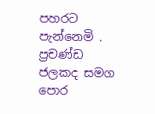පහරට පැන්නෙමි . ප්‍රචණ්ඩ ජලකද සමග පොර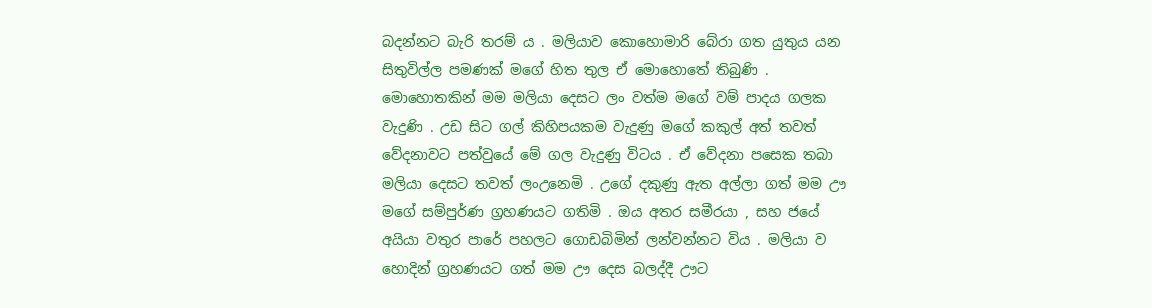බදන්නට බැරි තරම් ය . මලියාව කොහොමාරි බේරා ගත යුතුය යන සිතුවිල්ල පමණක් මගේ හිත තුල ඒ මොහොතේ තිබුණි . මොහොතකින් මම මලියා දෙසට ලං වත්ම මගේ වම් පාදය ගලක වැදුණි . උඩ සිට ගල් කිහිපයකම වැදුණු මගේ කකුල් අත් තවත් වේදනාවට පත්වුයේ මේ ගල වැදුණු විටය . ඒ වේදනා පසෙක තබා මලියා දෙසට තවත් ලංඋනෙමි . උගේ දකුණු ඇත අල්ලා ගත් මම ඌ මගේ සම්පුර්ණ ග්‍රහණයට ගතිමි . ඔය අතර සමීරයා , සහ ජයේ අයියා වතුර පාරේ පහලට ගොඩබිමින් ලන්වන්නට විය . මලියා ව හොදින් ග්‍රහණයට ගත් මම ඌ දෙස බලද්දී ඌට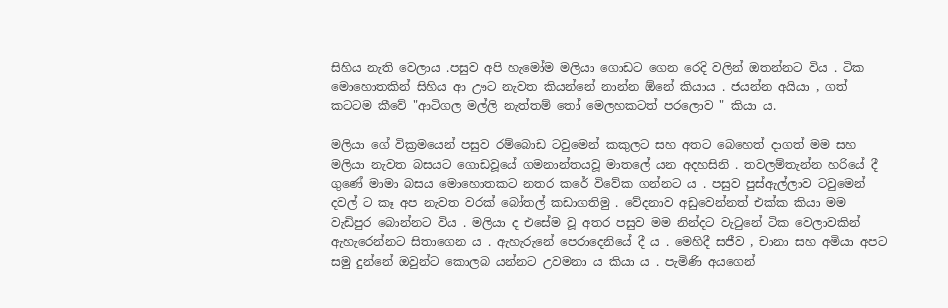සිහිය නැති වෙලාය .පසුව අපි හැමෝම මලියා ගොඩට ගෙන රෙදි වලින් ඔතන්නට විය . ටික මොහොතකින් සිහිය ආ ඌට නැවත කියන්නේ නාන්න ඕනේ කියාය . ජයන්න අයියා , ගත් කටටම කීවේ "ආටිගල මල්ලි නැත්තම් තෝ මෙලහකටත් පරලොව " කියා ය.

මලියා ගේ වික්‍රමයෙන් පසුව රම්බොඩ ටවුමෙන් කකුලට සහ අතට බෙහෙත් දාගත් මම සහ මලියා නැවත බසයට ගොඩවූයේ ගමනාන්තයවූ මාතලේ යන අදහසිනි . තවලම්තැන්න හරියේ දී ගුණේ මාමා බසය මොහොතකට නතර කරේ විවේක ගන්නට ය . පසුව පුස්ඇල්ලාව ටවුමෙන් දවල් ට කෑ අප නැවත වරක් බෝතල් කඩාගතිමු . වේදනාව අඩුවෙන්නත් එක්ක කියා මම වැඩිපුර බොන්නට විය . මලියා ද එසේම වූ අතර පසුව මම නින්දට වැටුනේ ටික වෙලාවකින් ඇහැරෙන්නට සිතාගෙන ය . ඇහැරුනේ පෙරාදෙනියේ දී ය . මෙහිදී සජීව , චානා සහ අමියා අපට සමු දුන්නේ ඔවුන්ට කොලබ යන්නට උවමනා ය කියා ය . පැමිණි අයගෙන්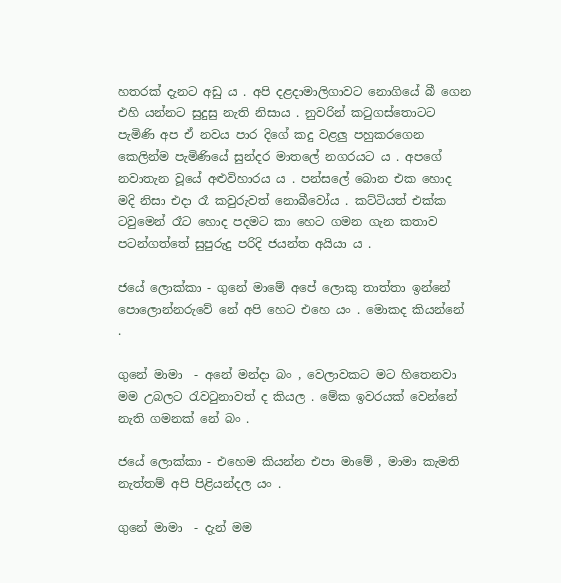හතරක් දැනට අඩු ය . අපි දළදාමාලිගාවට නොගියේ බී ගෙන එහි යන්නට සුදුසු නැති නිසාය . නුවරින් කටුගස්තොටට පැමිණි අප ඒ නවය පාර දිගේ කදු වළලු පහුකරගෙන කෙලින්ම පැමිණියේ සුන්දර මාතලේ නගරයට ය . අපගේ නවාතැන වූයේ අළුවිහාරය ය . පන්සලේ බොන එක හොද මදි නිසා එදා රෑ කවුරුවත් නොබීවෝය . කට්ටියත් එක්ක ටවුමෙන් රෑට හොද පදමට කා හෙට ගමන ගැන කතාව පටන්ගත්තේ සුපුරුදු පරිදි ජයන්ත අයියා ය .

ජයේ ලොක්කා - ගුනේ මාමේ අපේ ලොකු තාත්තා ඉන්නේ පොලොන්නරුවේ නේ අපි හෙට එහෙ යං . මොකද කියන්නේ .

ගුනේ මාමා  - අනේ මන්දා බං , වෙලාවකට මට හිතෙනවා මම උබලට රැවටුනාවත් ද කියල . මේක ඉවරයක් වෙන්නේ නැති ගමනක් නේ බං .

ජයේ ලොක්කා - එහෙම කියන්න එපා මාමේ , මාමා කැමති නැත්තම් අපි පිළියන්දල යං .

ගුනේ මාමා  - දැන් මම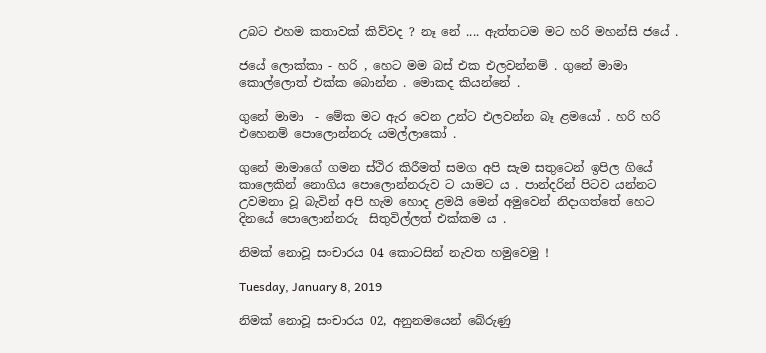උබට එහම කතාවක් කිව්වද ? නෑ නේ .... ඇත්තටම මට හරි මහන්සි ජයේ .

ජයේ ලොක්කා - හරි , හෙට මම බස් එක එලවන්නම් . ගුනේ මාමා කොල්ලොත් එක්ක බොන්න . මොකද කියන්නේ .

ගුනේ මාමා  - මේක මට ඇර වෙන උන්ට එලවන්න බෑ ළමයෝ . හරි හරි එහෙනම් පොලොන්නරු යමල්ලාකෝ .

ගුනේ මාමාගේ ගමන ස්ථිර කිරීමත් සමග අපි සැම සතුටෙන් ඉපිල ගියේ කාලෙකින් නොගිය පොලොන්නරුව ට යාමට ය . පාන්දරින් පිටව යන්නට උවමනා වූ බැවින් අපි හැම හොද ළමයි මෙන් අමුවෙන් නිදාගත්තේ හෙට දිනයේ පොලොන්නරු  සිතුවිල්ලත් එක්කම ය .

නිමක් නොවූ සංචාරය 04 කොටසින් නැවත හමුවෙමු !

Tuesday, January 8, 2019

නිමක් නොවූ සංචාරය 02, අනුනමයෙන් බේරුණු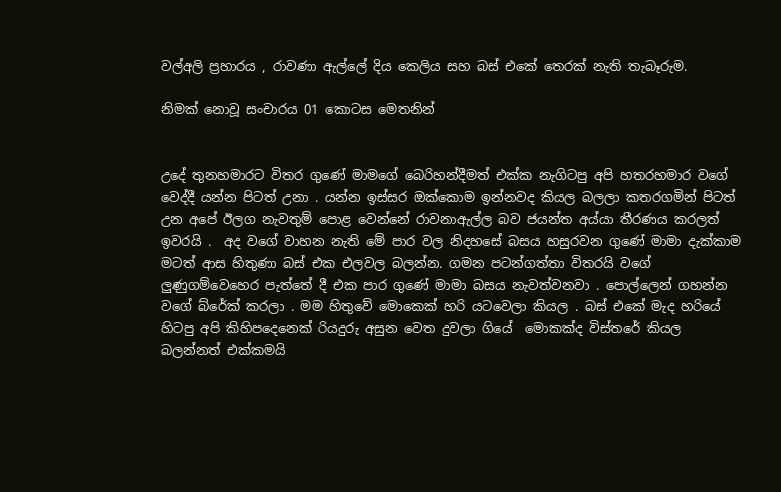වල්අලි ප්‍රහාරය , රාවණා ඇල්ලේ දිය කෙලිය සහ බස් එකේ තෙරක් නැති තැබෑරුම.

නිමක් නොවූ සංචාරය 01 කොටස මෙතනින්


උදේ තුනහමාරට විතර ගුණේ මාමගේ බෙරිහන්දීමත් එක්ක නැගිටපු අපි හතරහමාර වගේ වෙද්දී යන්න පිටත් උනා . යන්න ඉස්සර ඔක්කොම ඉන්නවද කියල බලලා කතරගමින් පිටත් උන අපේ ඊලග නැවතුම් පොළ වෙන්නේ රාවනාඇල්ල බව ජයන්ත අය්යා තීරණය කරලත් ඉවරයි .  අද වගේ වාහන නැති මේ පාර වල නිදහසේ බසය හසුරවන ගුණේ මාමා දැක්කාම මටත් ආස හිතුණා බස් එක එලවල බලන්න. ගමන පටන්ගත්තා විතරයි වගේ ලුණුගම්වෙහෙර පැත්තේ දී එක පාර ගුණේ මාමා බසය නැවත්වනවා . පොල්ලෙන් ගහන්න වගේ බ්රේක් කරලා . මම හිතුවේ මොකෙක් හරි යටවෙලා කියල . බස් එකේ මැද හරියේ හිටපු අපි කිහිපදෙනෙක් රියදුරු අසුන වෙත දුවලා ගියේ  මොකක්ද විස්තරේ කියල බලන්නත් එක්කමයි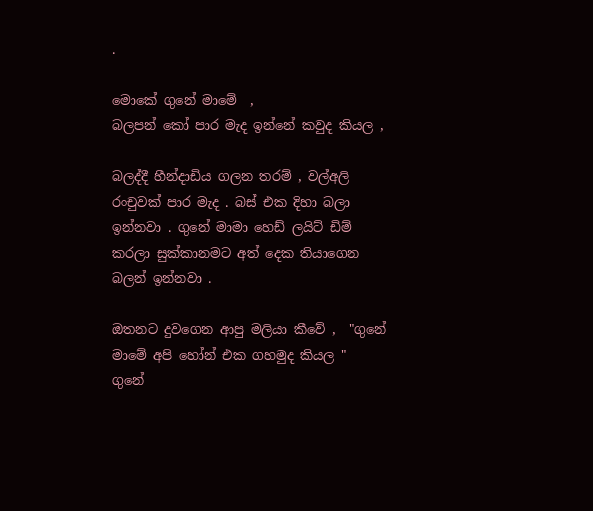.

මොකේ ගුනේ මාමේ  ,
බලපන් කෝ පාර මැද ඉන්නේ කවුද කියල ,

බලද්දී හීන්දාඩිය ගලන තරම් , වල්අලි රංචුවක් පාර මැද . බස් එක දිහා බලා ඉන්නවා . ගුනේ මාමා හෙඩ් ලයිට් ඩිම් කරලා සුක්කානමට අත් දෙක තියාගෙන බලන් ඉන්නවා .

ඔතනට දුවගෙන ආපු මලියා කීවේ ,  "ගුනේ මාමේ අපි හෝන් එක ගහමුද කියල "
ගුනේ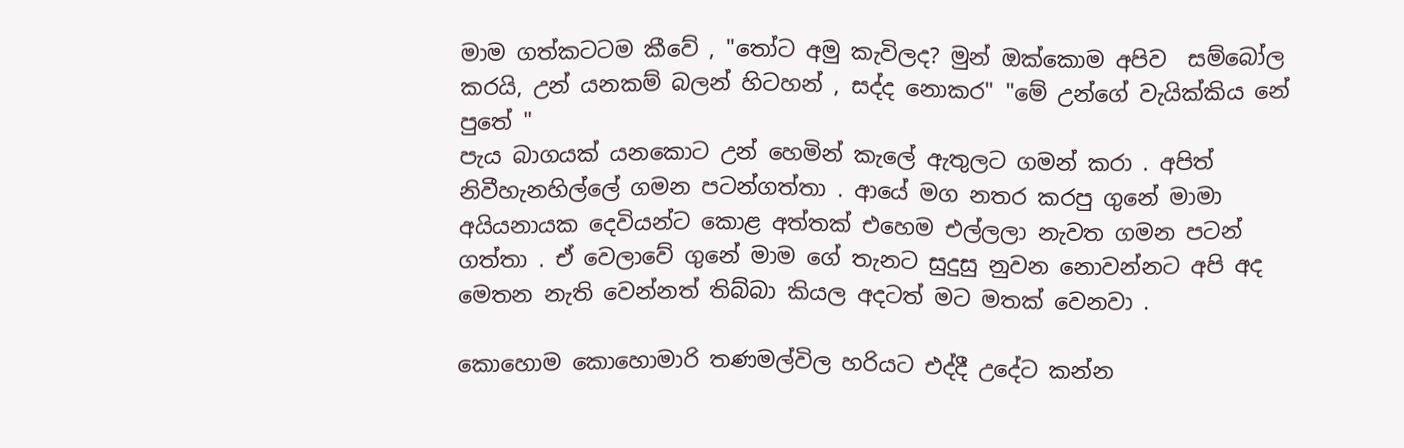මාම ගත්කටටම කීවේ , "තෝට අමු කැවිලද? මුන් ඔක්කොම අපිව  සම්බෝල කරයි, උන් යනකම් බලන් හිටහන් , සද්ද නොකර" "මේ උන්ගේ වැයික්කිය නේ පුතේ "
පැය බාගයක් යනකොට උන් හෙමින් කැලේ ඇතුලට ගමන් කරා . අපිත් නිවීහැනහිල්ලේ ගමන පටන්ගත්තා . ආයේ මග නතර කරපු ගුනේ මාමා අයියනායක දෙවියන්ට කොළ අත්තක් එහෙම එල්ලලා නැවත ගමන පටන් ගත්තා . ඒ වෙලාවේ ගුනේ මාම ගේ තැනට සුදුසු නුවන නොවන්නට අපි අද මෙතන නැති වෙන්නත් තිබ්බා කියල අදටත් මට මතක් වෙනවා .

කොහොම කොහොමාරි තණමල්විල හරියට එද්දී උදේට කන්න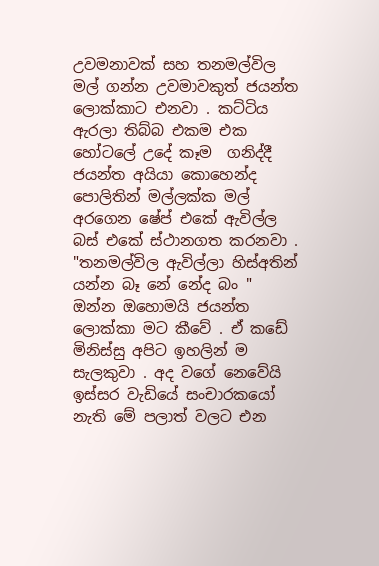උවමනාවක් සහ තනමල්විල මල් ගන්න උවමාවකුත් ජයන්ත ලොක්කාට එනවා . කට්ටිය ඇරලා තිබ්බ එකම එක හෝටලේ උදේ කෑම  ගනිද්දී ජයන්ත අයියා කොහෙන්ද පොලිතින් මල්ලක්ක මල් අරගෙන ෂේප් එකේ ඇවිල්ල බස් එකේ ස්ථානගත කරනවා . "තනමල්විල ඇවිල්ලා හිස්අතින් යන්න බෑ නේ නේද බං " ඔන්න ඔහොමයි ජයන්ත ලොක්කා මට කීවේ . ඒ කඩේ මිනිස්සු අපිට ඉහලින් ම සැලකුවා . අද වගේ නෙවේයි ඉස්සර වැඩියේ සංචාරකයෝ නැති මේ පලාත් වලට එන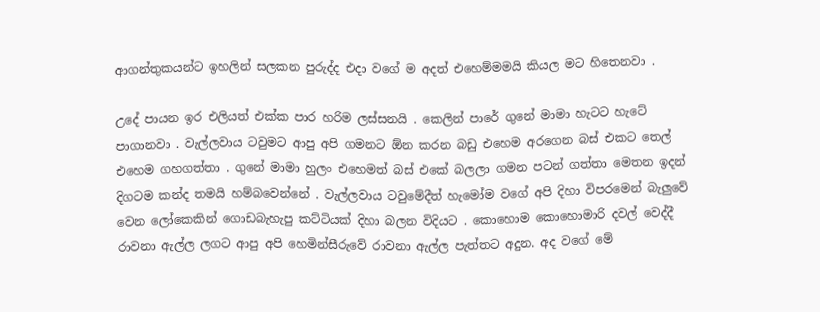ආගන්තුකයන්ට ඉහලින් සලකන පුරුද්ද එදා වගේ ම අදත් එහෙම්මමයි කියල මට හිතෙනවා .

උදේ පායන ඉර එලියත් එක්ක පාර හරිම ලස්සනයි . කෙලින් පාරේ ගුනේ මාමා හැටට හැටේ පාගානවා . වැල්ලවාය ටවුමට ආපු අපි ගමනට ඕන කරන බඩු එහෙම අරගෙන බස් එකට තෙල් එහෙම ගහගත්තා . ගුනේ මාමා හුලං එහෙමත් බස් එකේ බලලා ගමන පටන් ගත්තා මෙතන ඉදන් දිගටම කන්ද තමයි හම්බවෙන්නේ . වැල්ලවාය ටවුමේදීත් හැමෝම වගේ අපි දිහා විපරමෙන් බැලුවේ වෙන ලෝකෙකින් ගොඩබැහැපු කට්ටියක් දිහා බලන විදියට . කොහොම කොහොමාරි දවල් වෙද්දී රාවනා ඇල්ල ලගට ආපු අපි හෙමින්සීරුවේ රාවනා ඇල්ල පැත්තට අදුන. අද වගේ මේ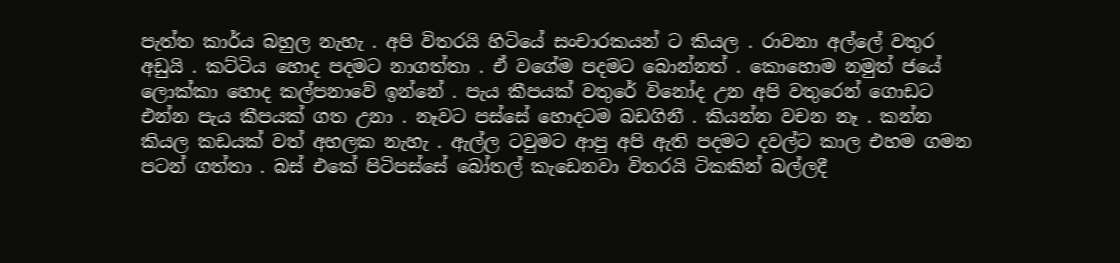පැත්ත කාර්ය බහුල නැහැ . අපි විතරයි හිටියේ සංචාරකයන් ට කියල . රාවනා අල්ලේ වතුර අඩුයි . කට්ටිය හොද පදමට නාගත්තා . ඒ වගේම පදමට බොන්නත් . කොහොම නමුත් ජයේ ලොක්කා හොද කල්පනාවේ ඉන්නේ . පැය කීපයක් වතුරේ විනෝද උන අපි වතුරෙන් ගොඩට එන්න පැය කීපයක් ගත උනා . නෑවට පස්සේ හොදටම බඩගිනී . කියන්න වචන නෑ . කන්න කියල කඩයක් වත් අහලක නැහැ . ඇල්ල ටවුමට ආපු අපි ඇති පදමට දවල්ට කාල එහම ගමන පටන් ගත්තා . බස් එකේ පිටිපස්සේ බෝතල් කැඩෙනවා විතරයි ටිකකින් බල්ලදී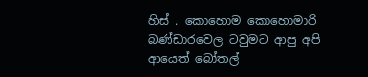හිස් . කොහොම කොහොමාරි බණ්ඩාරවෙල ටවුමට ආපු අපි ආයෙත් බෝතල්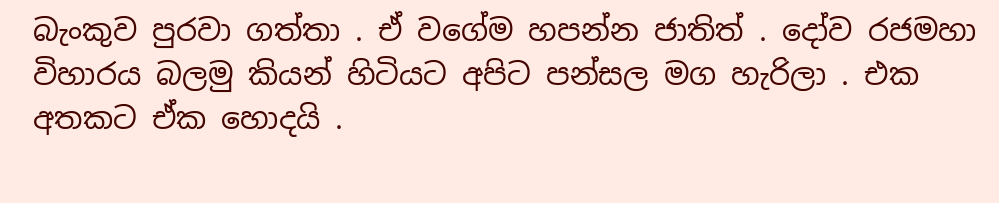බැංකුව පුරවා ගත්තා . ඒ වගේම හපන්න ජාතිත් . දෝව රජමහා විහාරය බලමු කියන් හිටියට අපිට පන්සල මග හැරිලා . එක අතකට ඒක හොදයි .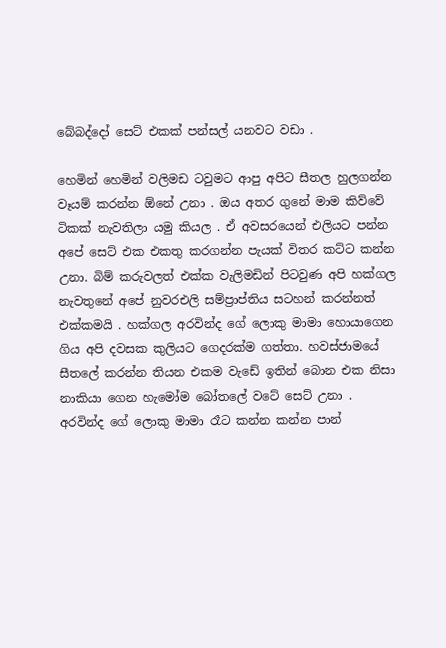බේබද්දෝ සෙට් එකක් පන්සල් යනවට වඩා .

හෙමින් හෙමින් වලිමඩ ටවුමට ආපු අපිට සීතල හුලගන්න වෑයම් කරන්න ඕනේ උනා . ඔය අතර ගුනේ මාම කිව්වේ ටිකක් නැවතිලා යමු කියල . ඒ අවසරයෙන් එලියට පන්න අපේ සෙට් එක එකතු කරගන්න පැයක් විතර කට්ට කන්න උනා. බිම් කරුවලත් එක්ක වැලිමඩින් පිටවුණ අපි හක්ගල නැවතුනේ අපේ නුවරඑලි සම්ප්‍රාප්තිය සටහන් කරන්නත් එක්කමයි . හක්ගල අරවින්ද ගේ ලොකු මාමා හොයාගෙන ගිය අපි දවසක කුලියට ගෙදරක්ම ගත්තා. හවස්ජාමයේ සීතලේ කරන්න තියන එකම වැඩේ ඉතින් බොන එක නිසා නාකියා ගෙන හැමෝම බෝතලේ වටේ සෙට් උනා . අරවින්ද ගේ ලොකු මාමා රෑට කන්න කන්න පාන්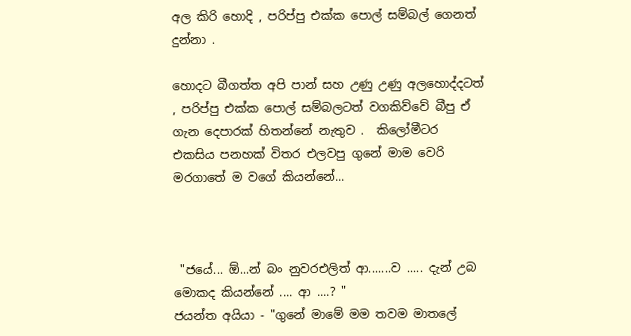අල කිරි හොදි , පරිප්පු එක්ක පොල් සම්බල් ගෙනත් දුන්නා .

හොදට බීගත්ත අපි පාන් සහ උණු උණු අලහොද්දටත් , පරිප්පු එක්ක පොල් සම්බලටත් වගකිව්වේ බීපු ඒ ගැන දෙපාරක් හිතන්නේ නැතුව .  කිලෝමීටර එකසිය පනහක් විතර එලවපු ගුනේ මාම වෙරි මරගාතේ ම වගේ කියන්නේ...



 "ජයේ... ඕ...න් බං නුවරඑලිත් ආ.......ව ..... දැන් උබ මොකද කියන්නේ .... ආ ....? "
ජයන්ත අයියා - "ගුනේ මාමේ මම තවම මාතලේ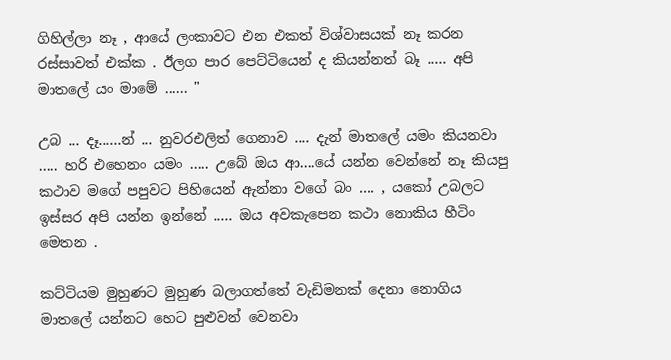ගිහිල්ලා නෑ , ආයේ ලංකාවට එන එකත් විශ්වාසයක් නෑ කරන රස්සාවත් එක්ක . ඊලග පාර පෙට්ටියෙන් ද කියන්නත් බෑ ..... අපි මාතලේ යං මාමේ ...... "

උබ ... දෑ......න් ... නුවරඑලිත් ගෙනාව .... දැන් මාතලේ යමං කියනවා ..... හරි එහෙනං යමං ..... උබේ ඔය ආ....යේ යන්න වෙන්නේ නෑ කියපු කථාව මගේ පපුවට පිහියෙන් ඇන්නා වගේ බං .... , යකෝ උබලට ඉස්සර අපි යන්න ඉන්නේ ..... ඔය අවකැපෙන කථා නොකිය හීටිං මෙතන .

කට්ටියම මුහුණට මුහුණ බලාගත්තේ වැඩිමනක් දෙනා නොගිය මාතලේ යන්නට හෙට පුළුවන් වෙනවා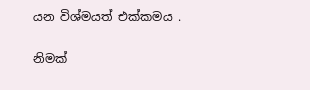යන විශ්මයත් එක්කමය .

නිමක්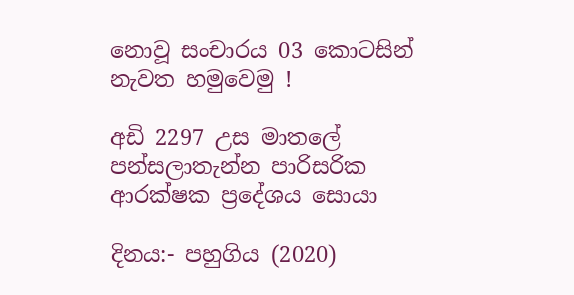නොවූ සංචාරය 03 කොටසින් නැවත හමුවෙමු !

අඩි 2297 උස මාතලේ පන්සලාතැන්න පාරිසරික ආරක්ෂක ප්‍රදේශය සොයා

දිනය:- පහුගිය (2020)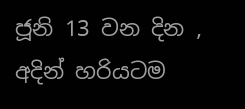ජූනි 13 වන දින ,  අදින් හරියටම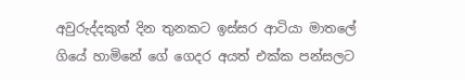අවුරුද්දකුත් දින තුනකට ඉස්සර ආටියා මාතලේ ගියේ හාමිනේ ගේ ගෙදර අයත් එක්ක පන්සලට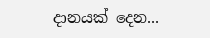දානයක් දෙන...